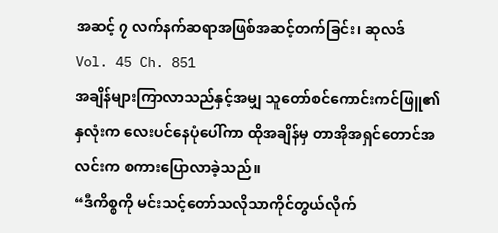အဆင့် ၇ လက်နက်ဆရာအဖြစ်အဆင့်တက်ခြင်း၊ ဆုလဒ်
Vol. 45 Ch. 851
အချိန်များကြာလာသည်နှင့်အမျှ သူတော်စင်ကောင်းကင်ဖြူ၏နှလုံးက လေးပင်နေပုံပေါ်ကာ ထိုအချိန်မှ တာအိုအရှင်တောင်အလင်းက စကားပြောလာခဲ့သည်။
“ဒီကိစ္စကို မင်းသင့်တော်သလိုသာကိုင်တွယ်လိုက်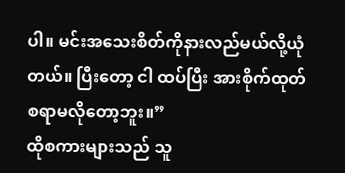ပါ။ မင်းအသေးစိတ်ကိုနားလည်မယ်လို့ယုံတယ်။ ပြီးတော့ ငါ ထပ်ပြီး အားစိုက်ထုတ်စရာမလိုတော့ဘူး။”
ထိုစကားများသည် သူ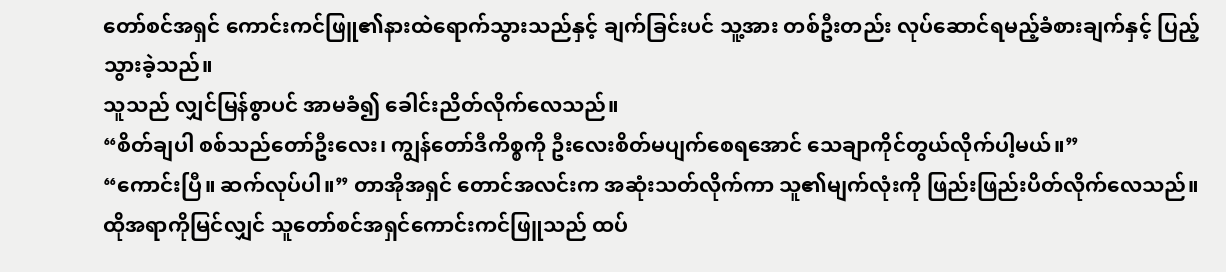တော်စင်အရှင် ကောင်းကင်ဖြူ၏နားထဲရောက်သွားသည်နှင့် ချက်ခြင်းပင် သူ့အား တစ်ဦးတည်း လုပ်ဆောင်ရမည့်ခံစားချက်နှင့် ပြည့်သွားခဲ့သည်။
သူသည် လျှင်မြန်စွာပင် အာမခံ၍ ခေါင်းညိတ်လိုက်လေသည်။
“စိတ်ချပါ စစ်သည်တော်ဦးလေး၊ ကျွန်တော်ဒီကိစ္စကို ဦးလေးစိတ်မပျက်စေရအောင် သေချာကိုင်တွယ်လိုက်ပါ့မယ်။”
“ကောင်းပြီ။ ဆက်လုပ်ပါ။” တာအိုအရှင် တောင်အလင်းက အဆုံးသတ်လိုက်ကာ သူ၏မျက်လုံးကို ဖြည်းဖြည်းပိတ်လိုက်လေသည်။
ထိုအရာကိုမြင်လျှင် သူတော်စင်အရှင်ကောင်းကင်ဖြူသည် ထပ်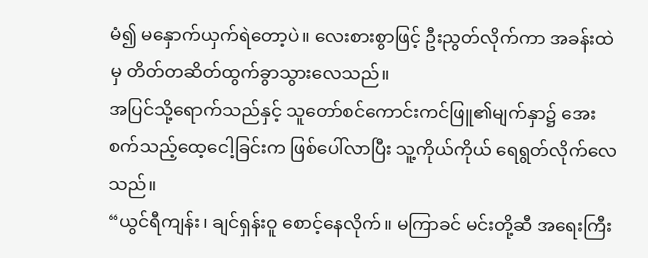မံ၍ မနှောက်ယှက်ရဲတော့ပဲ။ လေးစားစွာဖြင့် ဦးညွတ်လိုက်ကာ အခန်းထဲမှ တိတ်တဆိတ်ထွက်ခွာသွားလေသည်။
အပြင်သို့ရောက်သည်နှင့် သူတော်စင်ကောင်းကင်ဖြူ၏မျက်နှာ၌ အေးစက်သည့်ထေ့ငေါ့ခြင်းက ဖြစ်ပေါ်လာပြီး သူ့ကိုယ်ကိုယ် ရေရွတ်လိုက်လေသည်။
“ယွင်ရီကျန်း၊ ချင်ရှန်းဝူ စောင့်နေလိုက်။ မကြာခင် မင်းတို့ဆီ အရေးကြီး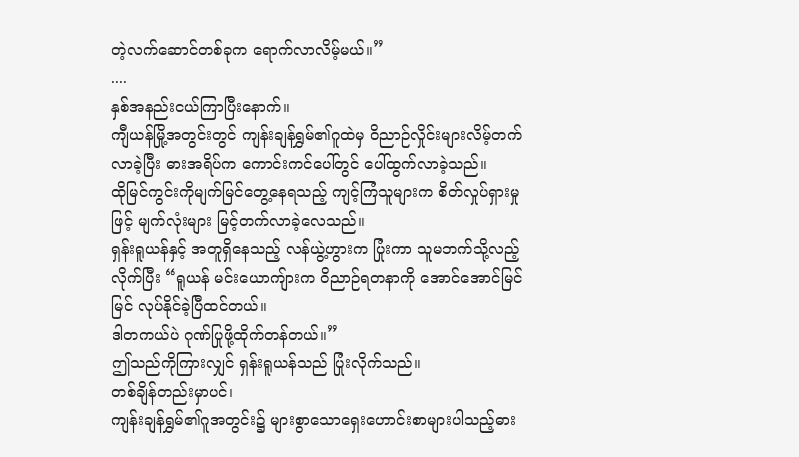တဲ့လက်ဆောင်တစ်ခုက ရောက်လာလိမ့်မယ်။”
....
နှစ်အနည်းငယ်ကြာပြီးနောက်။
ကျီယန်မြို့အတွင်းတွင် ကျန်းချန်ရွှမ်၏ဂူထဲမှ ဝိညာဉ်လှိုင်းများလိမ့်တက်လာခဲ့ပြီး ဓားအရိပ်က ကောင်းကင်ပေါ်တွင် ပေါ်ထွက်လာခဲ့သည်။
ထိုမြင်ကွင်းကိုမျက်မြင်တွေ့နေရသည့် ကျင့်ကြံသူများက စိတ်လှုပ်ရှားမှုဖြင့် မျက်လုံးများ မြင့်တက်လာခဲ့လေသည်။
ရှန်းရူယန်နှင့် အတူရှိနေသည့် လန်ယွဲ့ဟွားက ပြုံးကာ သူမဘက်သို့လည့်လိုက်ပြီး “ရူယန် မင်းယောကျ်ားက ဝိညာဉ်ရတနာကို အောင်အောင်မြင်မြင် လုပ်နိုင်ခဲ့ပြီထင်တယ်။
ဒါတကယ်ပဲ ဂုဏ်ပြုဖို့ထိုက်တန်တယ်။”
ဤသည်ကိုကြားလျှင် ရှန်းရူယန်သည် ပြုံးလိုက်သည်။
တစ်ချိန်တည်းမှာပင်၊
ကျန်းချန်ရွှမ်၏ဂူအတွင်း၌ များစွာသောရှေးဟောင်းစာများပါသည့်ဓား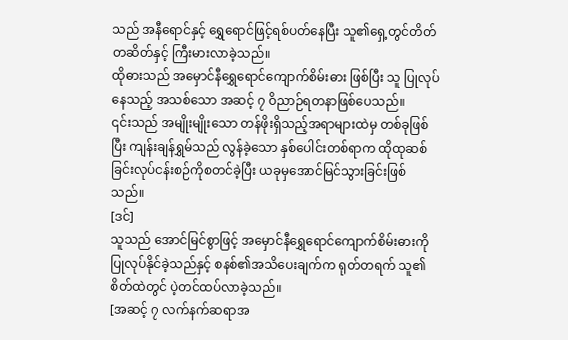သည် အနီရောင်နှင့် ရွှေရောင်ဖြင့်ရစ်ပတ်နေပြီး သူ၏ရှေ့တွင်တိတ်တဆိတ်နှင့် ကြီးမားလာခဲ့သည်။
ထိုဓားသည် အမှောင်နီရွှေရောင်ကျောက်စိမ်းဓား ဖြစ်ပြီး သူ ပြုလုပ်နေသည့် အသစ်သော အဆင့် ၇ ဝိညာဉ်ရတနာဖြစ်ပေသည်။
၎င်းသည် အမျိုးမျိုးသော တန်ဖိုးရှိသည့်အရာများထဲမှ တစ်ခုဖြစ်ပြီး ကျန်းချန်ရွှမ်သည် လွန်ခဲ့သော နှစ်ပေါင်းတစ်ရာက ထိုထုဆစ်ခြင်းလုပ်ငန်းစဉ်ကိုစတင်ခဲ့ပြီး ယခုမှအောင်မြင်သွားခြင်းဖြစ်သည်။
[ဒင်]
သူသည် အောင်မြင်စွာဖြင့် အမှောင်နီရွှေရောင်ကျောက်စိမ်းဓားကို ပြုလုပ်နိုင်ခဲ့သည်နှင့် စနစ်၏အသိပေးချက်က ရုတ်တရက် သူ၏စိတ်ထဲတွင် ပဲ့တင်ထပ်လာခဲ့သည်။
[အဆင့် ၇ လက်နက်ဆရာအ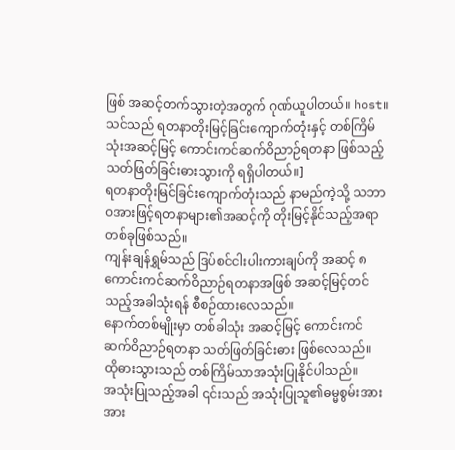ဖြစ် အဆင့်တက်သွားတဲ့အတွက် ဂုဏ်ယူပါတယ်။ host။ သင်သည် ရတနာတိုးမြင့်ခြင်းကျောက်တုံးနှင့် တစ်ကြိမ်သုံးအဆင့်မြင့် ကောင်းကင်ဆက်ဝိညာဉ်ရတနာ ဖြစ်သည့် သတ်ဖြတ်ခြင်းဓားသွားကို ရရှိပါတယ်။]
ရတနာတိုးမြင်ခြင်းကျောက်တုံးသည် နာမည်ကဲ့သို့ သဘာဝအားဖြင့်ရတနာများ၏အဆင့်ကို တိုးမြင့်နိုင်သည့်အရာတစ်ခုဖြစ်သည်။
ကျန်းချန်ရွှမ်သည် ဒြပ်စင်ငါးပါးကားချပ်ကို အဆင့် ၈ ကောင်းကင်ဆက်ဝိညာဉ်ရတနာအဖြစ် အဆင့်မြင့်တင်သည့်အခါသုံးရန် စီစဉ်ထားလေသည်။
နောက်တစ်မျိုးမှာ တစ်ခါသုံး အဆင့်မြင့် ကောင်းကင်ဆက်ဝိညာဉ်ရတနာ သတ်ဖြတ်ခြင်းဓား ဖြစ်လေသည်။
ထိုဓားသွားသည် တစ်ကြိမ်သာအသုံးပြုနိုင်ပါသည်။
အသုံးပြုသည့်အခါ ၎င်းသည် အသုံးပြုသူ၏ဓမ္မစွမ်းအားအား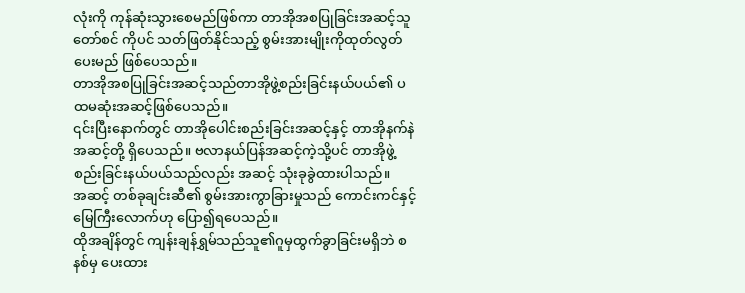လုံးကို ကုန်ဆုံးသွားစေမည်ဖြစ်ကာ တာအိုအစပြုခြင်းအဆင့်သူတော်စင် ကိုပင် သတ်ဖြတ်နိုင်သည့် စွမ်းအားမျိုးကိုထုတ်လွတ်ပေးမည် ဖြစ်ပေသည်။
တာအိုအစပြုခြင်းအဆင့်သည်တာအိုဖွဲ့စည်းခြင်းနယ်ပယ်၏ ပထမဆုံးအဆင့်ဖြစ်ပေသည်။
၎င်းပြီးနောက်တွင် တာအိုပေါင်းစည်းခြင်းအဆင့်နှင့် တာအိုနက်နဲအဆင့်တို့ ရှိပေသည်။ ဗလာနယ်ပြန်အဆင့်ကဲ့သို့ပင် တာအိုဖွဲ့စည်းခြင်းနယ်ပယ်သည်လည်း အဆင့် သုံးခုခွဲထားပါသည်။
အဆင့် တစ်ခုချင်းဆီ၏ စွမ်းအားကွာခြားမှုသည် ကောင်းကင်နှင့်မြေကြီးလောက်ဟု ပြော၍ရပေသည်။
ထိုအချိန်တွင် ကျန်းချန်ရွှမ်သည်သူ၏ဂူမှထွက်ခွာခြင်းမရှိဘဲ စနစ်မှ ပေးထား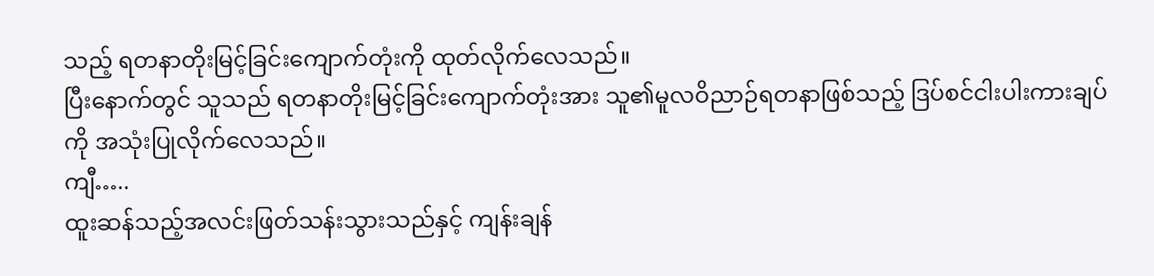သည့် ရတနာတိုးမြင့်ခြင်းကျောက်တုံးကို ထုတ်လိုက်လေသည်။
ပြီးနောက်တွင် သူသည် ရတနာတိုးမြင့်ခြင်းကျောက်တုံးအား သူ၏မူလဝိညာဉ်ရတနာဖြစ်သည့် ဒြပ်စင်ငါးပါးကားချပ်ကို အသုံးပြုလိုက်လေသည်။
ကျီ…..
ထူးဆန်သည့်အလင်းဖြတ်သန်းသွားသည်နှင့် ကျန်းချန်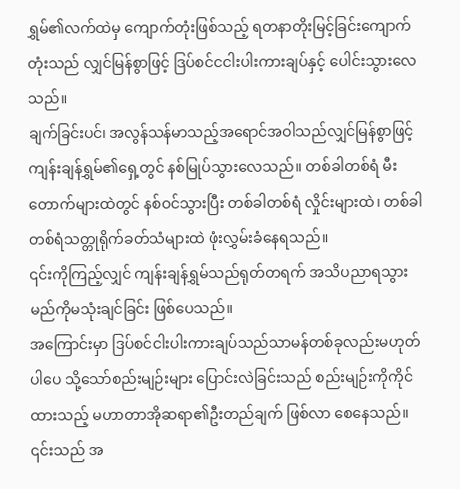ရွှမ်၏လက်ထဲမှ ကျောက်တုံးဖြစ်သည့် ရတနာတိုးမြင့်ခြင်းကျောက်တုံးသည် လျှင်မြန်စွာဖြင့် ဒြပ်စင်ငငါးပါးကားချပ်နှင့် ပေါင်းသွားလေသည်။
ချက်ခြင်းပင်၊ အလွန်သန်မာသည့်အရောင်အဝါသည်လျှင်မြန်စွာဖြင့် ကျန်းချန်ရွှမ်၏ရှေ့တွင် နစ်မြုပ်သွားလေသည်။ တစ်ခါတစ်ရံ မီးတောက်များထဲတွင် နစ်ဝင်သွားပြီး တစ်ခါတစ်ရံ လှိုင်းများထဲ၊ တစ်ခါတစ်ရံသတ္တုရိုက်ခတ်သံများထဲ ဖုံးလွှမ်းခံနေရသည်။
၎င်းကိုကြည့်လျှင် ကျန်းချန်ရွှမ်သည်ရုတ်တရက် အသိပညာရသွားမည်ကိုမသုံးချင်ခြင်း ဖြစ်ပေသည်။
အကြောင်းမှာ ဒြပ်စင်ငါးပါးကားချပ်သည်သာမန်တစ်ခုလည်းမဟုတ်ပါပေ သို့သော်စည်းမျဉ်းများ ပြောင်းလဲခြင်းသည် စည်းမျဉ်းကိုကိုင်ထားသည့် မဟာတာအိုဆရာ၏ဦးတည်ချက် ဖြစ်လာ စေနေသည်။
၎င်းသည် အ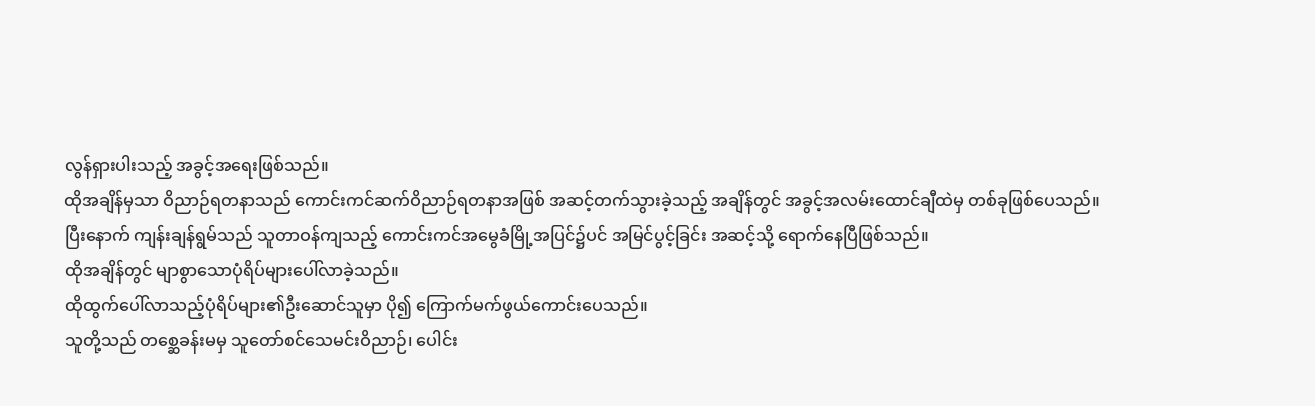လွန်ရှားပါးသည့် အခွင့်အရေးဖြစ်သည်။
ထိုအချိန်မှသာ ဝိညာဉ်ရတနာသည် ကောင်းကင်ဆက်ဝိညာဉ်ရတနာအဖြစ် အဆင့်တက်သွားခဲ့သည့် အချိန်တွင် အခွင့်အလမ်းထောင်ချီထဲမှ တစ်ခုဖြစ်ပေသည်။
ပြီးနောက် ကျန်းချန်ရွမ်သည် သူတာဝန်ကျသည့် ကောင်းကင်အမွေခံမြို့အပြင်၌ပင် အမြင်ပွင့်ခြင်း အဆင့်သို့ ရောက်နေပြီဖြစ်သည်။
ထိုအချိန်တွင် မျာစွာသောပုံရိပ်များပေါ်လာခဲ့သည်။
ထိုထွက်ပေါ်လာသည့်ပုံရိပ်များ၏ဦးဆောင်သူမှာ ပို၍ ကြောက်မက်ဖွယ်ကောင်းပေသည်။
သူတို့သည် တစ္ဆေခန်းမမှ သူတော်စင်သေမင်းဝိညာဉ်၊ ပေါင်း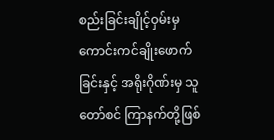စည်းခြင်းချိုင့်ဝှမ်းမှ ကောင်းကင်ချိုးဖောက်ခြင်းနှင့် အရိုးဂိုဏ်းမှ သူတော်စင် ကြာနက်တို့ဖြစ်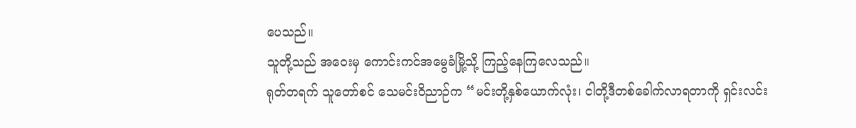ပေသည်။
သူတို့သည် အဝေးမှ ကောင်းကင်အမွေခံမြို့သို့ ကြည့်နေကြလေသည်။
ရုတ်တရက် သူတော်စင် သေမင်းဝိညာဉ်က “မင်းတို့နှစ်ယောက်လုံး၊ ငါတို့ဒီတစ်ခေါက်လာရတာကို ရှင်းလင်း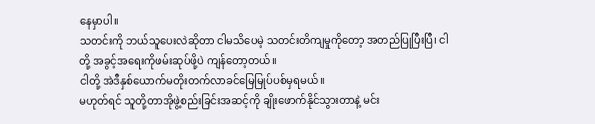နေမှာပါ။
သတင်းကို ဘယ်သူပေးလဲဆိုတာ ငါမသိပေမဲ့ သတင်းတိကျမှုကိုတော့ အတည်ပြုပြီးပြီ၊ ငါတို့ အခွင့်အရေးကိုဖမ်းဆုပ်ဖို့ပဲ ကျန်တော့တယ်။
ငါတို့ အဲဒီနှစ်ယောက်မတိုးတက်လာခင်မြေမြုပ်ပစ်မှရမယ်။
မဟုတ်ရင် သူတို့တာအိုဖွဲ့စည်းခြင်းအဆင့်ကို ချိုးဖောက်နိုင်သွားတာနဲ့ မင်း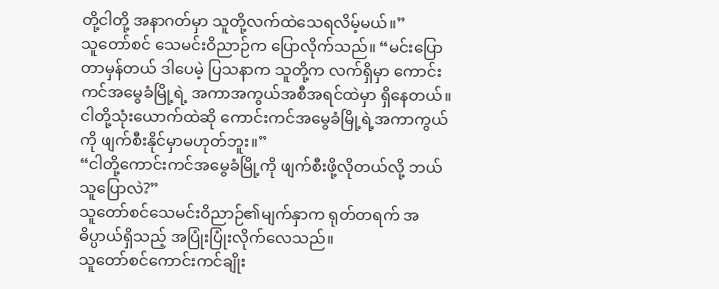တို့ငါတို့ အနာဂတ်မှာ သူတို့လက်ထဲသေရလိမ့်မယ်။”
သူတော်စင် သေမင်းဝိညာဉ်က ပြောလိုက်သည်။ “မင်းပြောတာမှန်တယ် ဒါပေမဲ့ ပြသနာက သူတို့က လက်ရှိမှာ ကောင်းကင်အမွေခံမြို့ရဲ့ အကာအကွယ်အစီအရင်ထဲမှာ ရှိနေတယ်။
ငါတို့သုံးယောက်ထဲဆို ကောင်းကင်အမွေခံမြို့ရဲ့အကာကွယ်ကို ဖျက်စီးနိုင်မှာမဟုတ်ဘူး။”
“ငါတို့ကောင်းကင်အမွေခံမြို့ကို ဖျက်စီးဖို့လိုတယ်လို့ ဘယ်သူပြောလဲ?”
သူတော်စင်သေမင်းဝိညာဉ်၏မျက်နှာက ရုတ်တရက် အဓိပ္ပာယ်ရှိသည့် အပြုံးပြုံးလိုက်လေသည်။
သူတော်စင်ကောင်းကင်ချိုး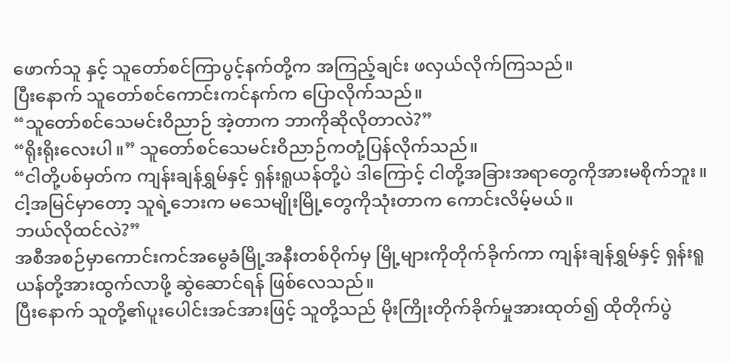ဖောက်သူ နှင့် သူတော်စင်ကြာပွင့်နက်တို့က အကြည့်ချင်း ဖလှယ်လိုက်ကြသည်။
ပြီးနောက် သူတော်စင်ကောင်းကင်နက်က ပြောလိုက်သည်။
“သူတော်စင်သေမင်းဝိညာဉ် အဲ့တာက ဘာကိုဆိုလိုတာလဲ?”
“ရိုးရိုးလေးပါ။” သူတော်စင်သေမင်းဝိညာဉ်ကတုံ့ပြန်လိုက်သည်။
“ငါတို့ပစ်မှတ်က ကျန်းချန်ရွှမ်နှင့် ရှန်းရူယန်တို့ပဲ ဒါကြောင့် ငါတို့အခြားအရာတွေကိုအားမစိုက်ဘူး။
ငါ့အမြင်မှာတော့ သူရဲ့ဘေးက မသေမျိုးမြို့တွေကိုသုံးတာက ကောင်းလိမ့်မယ်။
ဘယ်လိုထင်လဲ?”
အစီအစဉ်မှာကောင်းကင်အမွေခံမြို့အနီးတစ်ဝိုက်မှ မြို့များကိုတိုက်ခိုက်ကာ ကျန်းချန်ရွှမ်နှင့် ရှန်းရူယန်တို့အားထွက်လာဖို့ ဆွဲဆောင်ရန် ဖြစ်လေသည်။
ပြီးနောက် သူတို့၏ပူးပေါင်းအင်အားဖြင့် သူတို့သည် မိုးကြိုးတိုက်ခိုက်မှုအားထုတ်၍ ထိုတိုက်ပွဲ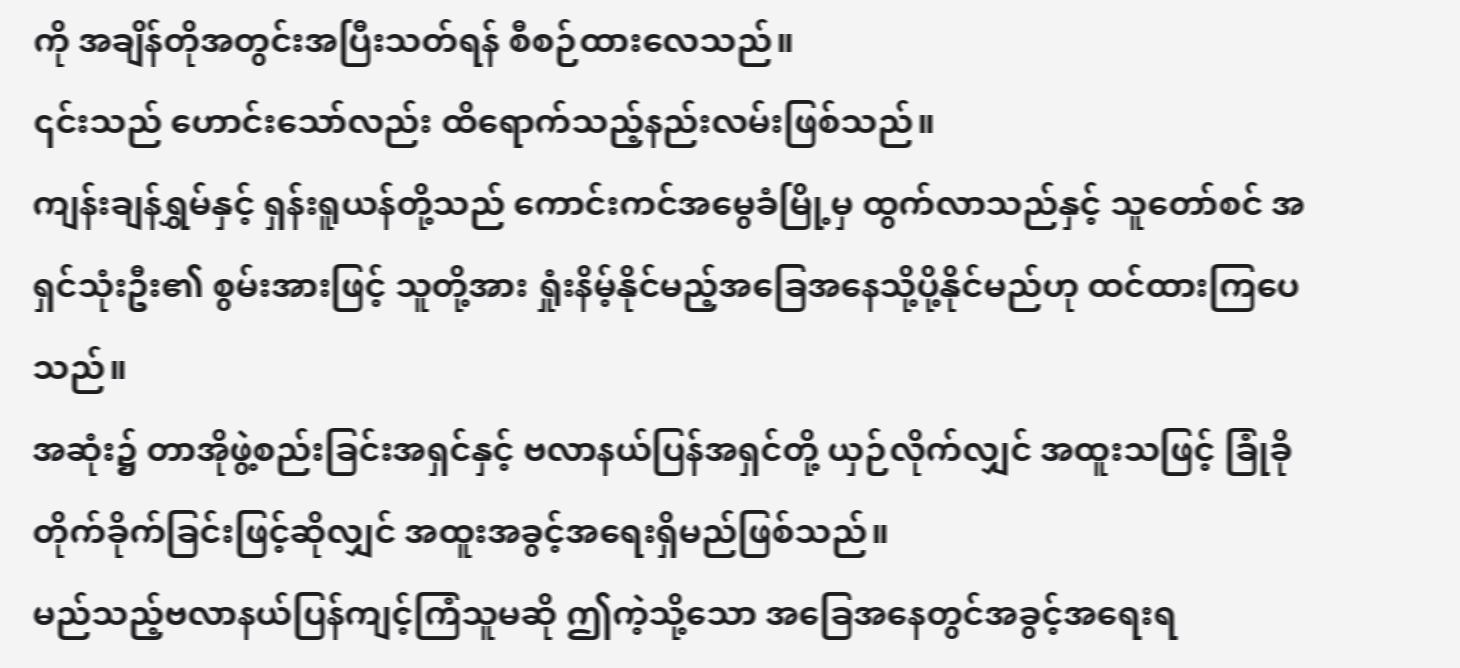ကို အချိန်တိုအတွင်းအပြီးသတ်ရန် စီစဉ်ထားလေသည်။
၎င်းသည် ဟောင်းသော်လည်း ထိရောက်သည့်နည်းလမ်းဖြစ်သည်။
ကျန်းချန်ရွှမ်နှင့် ရှန်းရူယန်တို့သည် ကောင်းကင်အမွေခံမြို့မှ ထွက်လာသည်နှင့် သူတော်စင် အရှင်သုံးဦး၏ စွမ်းအားဖြင့် သူတို့အား ရှုံးနိမ့်နိုင်မည့်အခြေအနေသို့ပို့နိုင်မည်ဟု ထင်ထားကြပေသည်။
အဆုံး၌ တာအိုဖွဲ့စည်းခြင်းအရှင်နှင့် ဗလာနယ်ပြန်အရှင်တို့ ယှဉ်လိုက်လျှင် အထူးသဖြင့် ခြုံခိုတိုက်ခိုက်ခြင်းဖြင့်ဆိုလျှင် အထူးအခွင့်အရေးရှိမည်ဖြစ်သည်။
မည်သည့်ဗလာနယ်ပြန်ကျင့်ကြံသူမဆို ဤကဲ့သို့သော အခြေအနေတွင်အခွင့်အရေးရ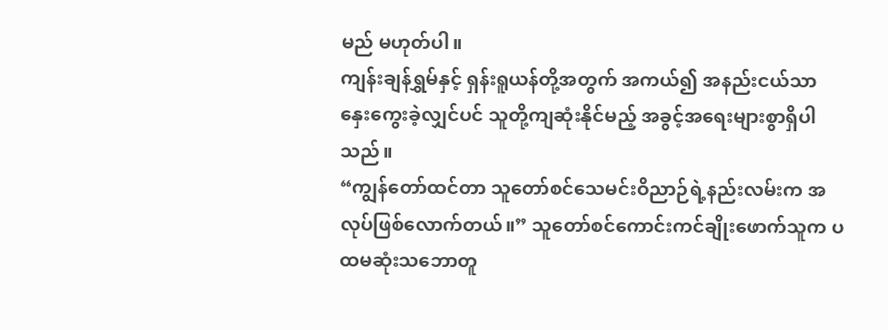မည် မဟုတ်ပါ။
ကျန်းချန်ရွှမ်နှင့် ရှန်းရူယန်တို့အတွက် အကယ်၍ အနည်းငယ်သာ နှေးကွေးခဲ့လျှင်ပင် သူတို့ကျဆုံးနိုင်မည့် အခွင့်အရေးများစွာရှိပါသည်။
“ကျွန်တော်ထင်တာ သူတော်စင်သေမင်းဝိညာဉ်ရဲ့နည်းလမ်းက အလုပ်ဖြစ်လောက်တယ်။” သူတော်စင်ကောင်းကင်ချိုးဖောက်သူက ပထမဆုံးသဘောတူ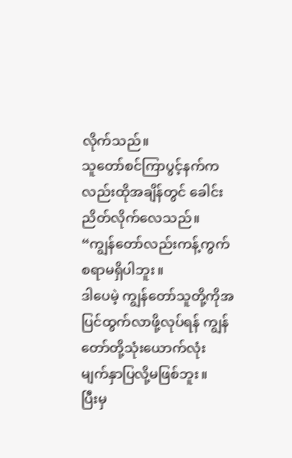လိုက်သည်။
သူတော်စင်ကြာပွင့်နက်ကလည်းထိုအချိန်တွင် ခေါင်းညိတ်လိုက်လေသည်။
“ကျွန်တော်လည်းကန့်ကွက်စရာမရှိပါဘူး။
ဒါပေမဲ့ ကျွန်တော်သူတို့ကိုအပြင်ထွက်လာဖို့လုပ်ရန် ကျွန်တော်တို့သုံးယောက်လုံး မျက်နှာပြလို့မဖြစ်ဘူး။
ပြီးမှ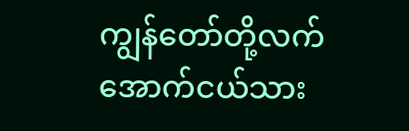ကျွန်တော်တို့လက်အောက်ငယ်သား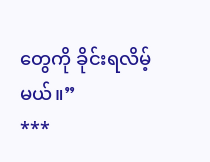တွေကို ခိုင်းရလိမ့်မယ်။”
***